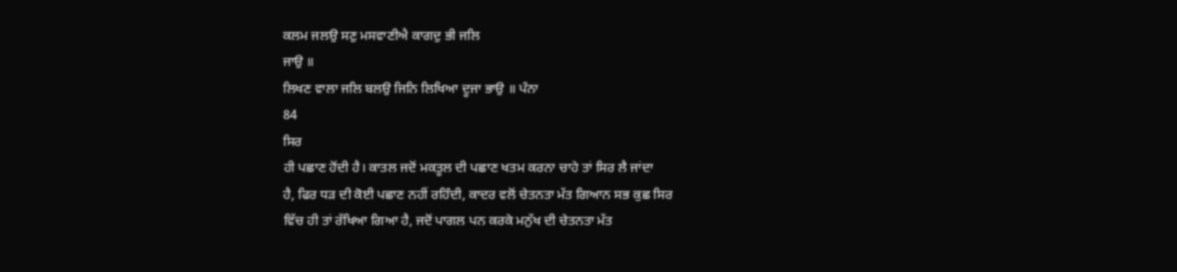ਕਲਮ ਜਲਉ ਸਣੁ ਮਸਵਾਣੀਐ ਕਾਗਦੁ ਭੀ ਜਲਿ
ਜਾਉ ॥
ਲਿਖਣ ਵਾਲਾ ਜਲਿ ਬਲਉ ਜਿਨਿ ਲਿਖਿਆ ਦੂਜਾ ਭਾਉ ॥ ਪੰਨਾ
84
ਸਿਰ
ਹੀ ਪਛਾਣ ਹੋਂਦੀ ਹੈ। ਕਾਤਲ ਜਦੋਂ ਮਕਤੂਲ ਦੀ ਪਛਾਣ ਖਤਮ ਕਰਨਾ ਚਾਹੇ ਤਾਂ ਸਿਰ ਲੈ ਜਾਂਦਾ
ਹੈ, ਫਿਰ ਧੜ ਦੀ ਕੋਈ ਪਛਾਣ ਨਹੀਂ ਰਹਿੰਦੀ, ਕਾਦਰ ਵਲੋਂ ਚੇਤਨਤਾ ਮੱਤ ਗਿਆਨ ਸਭ ਕੁਛ ਸਿਰ
ਵਿੱਚ ਹੀ ਤਾਂ ਰੱਖਿਆ ਗਿਆ ਹੈ, ਜਦੋਂ ਪਾਗਲ ਪਨ ਕਰਕੇ ਮਨੁੱਖ ਦੀ ਚੇਤਨਤਾ ਮੱਤ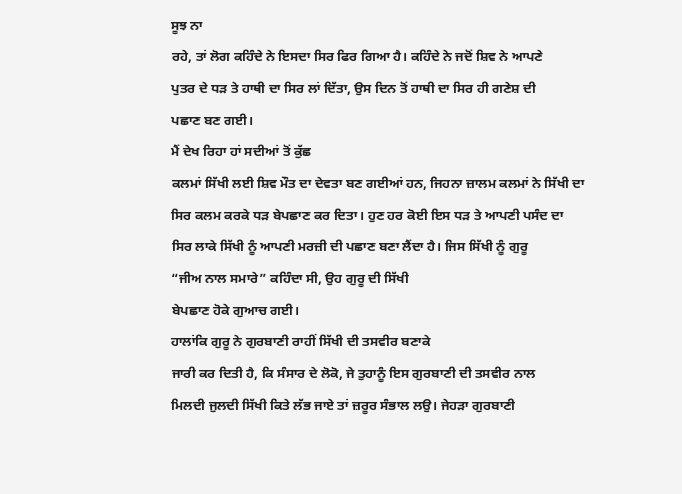ਸੂਝ ਨਾ
ਰਹੇ, ਤਾਂ ਲੋਗ ਕਹਿੰਦੇ ਨੇ ਇਸਦਾ ਸਿਰ ਫਿਰ ਗਿਆ ਹੈ। ਕਹਿੰਦੇ ਨੇ ਜਦੋਂ ਸ਼ਿਵ ਨੇ ਆਪਣੇ
ਪੁਤਰ ਦੇ ਧੜ ਤੇ ਹਾਥੀ ਦਾ ਸਿਰ ਲਾਂ ਦਿੱਤਾ, ਉਸ ਦਿਨ ਤੋਂ ਹਾਥੀ ਦਾ ਸਿਰ ਹੀ ਗਣੇਸ਼ ਦੀ
ਪਛਾਣ ਬਣ ਗਈ।
ਮੈਂ ਦੇਖ ਰਿਹਾ ਹਾਂ ਸਦੀਆਂ ਤੋਂ ਕੁੱਛ
ਕਲਮਾਂ ਸਿੱਖੀ ਲਈ ਸ਼ਿਵ ਮੌਤ ਦਾ ਦੇਵਤਾ ਬਣ ਗਈਆਂ ਹਨ, ਜਿਹਨਾ ਜ਼ਾਲਮ ਕਲਮਾਂ ਨੇ ਸਿੱਖੀ ਦਾ
ਸਿਰ ਕਲਮ ਕਰਕੇ ਧੜ ਬੇਪਛਾਣ ਕਰ ਦਿਤਾ। ਹੁਣ ਹਰ ਕੋਈ ਇਸ ਧੜ ਤੇ ਆਪਣੀ ਪਸੰਦ ਦਾ
ਸਿਰ ਲਾਕੇ ਸਿੱਖੀ ਨੂੰ ਆਪਣੀ ਮਰਜ਼ੀ ਦੀ ਪਛਾਣ ਬਣਾ ਲੈਂਦਾ ਹੈ। ਜਿਸ ਸਿੱਖੀ ਨੂੰ ਗੁਰੂ
“ਜੀਅ ਨਾਲ ਸਮਾਰੇ” ਕਹਿੰਦਾ ਸੀ, ਉਹ ਗੁਰੂ ਦੀ ਸਿੱਖੀ
ਬੇਪਛਾਣ ਹੋਕੇ ਗੁਆਚ ਗਈ।
ਹਾਲਾਂਕਿ ਗੁਰੂ ਨੇ ਗੁਰਬਾਣੀ ਰਾਹੀਂ ਸਿੱਖੀ ਦੀ ਤਸਵੀਰ ਬਣਾਕੇ
ਜਾਰੀ ਕਰ ਦਿਤੀ ਹੈ, ਕਿ ਸੰਸਾਰ ਦੇ ਲੋਕੋ, ਜੇ ਤੁਹਾਨੂੰ ਇਸ ਗੁਰਬਾਣੀ ਦੀ ਤਸਵੀਰ ਨਾਲ
ਮਿਲਦੀ ਜੁਲਦੀ ਸਿੱਖੀ ਕਿਤੇ ਲੱਭ ਜਾਏ ਤਾਂ ਜ਼ਰੂਰ ਸੰਭਾਲ ਲਉ। ਜੇਹੜਾ ਗੁਰਬਾਣੀ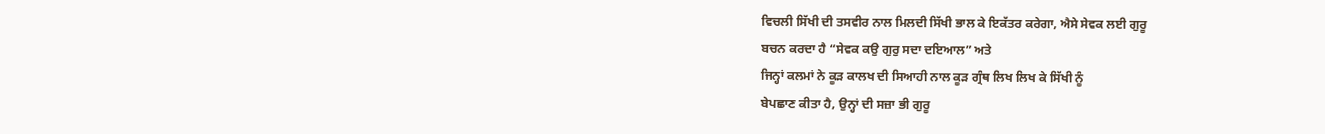ਵਿਚਲੀ ਸਿੱਖੀ ਦੀ ਤਸਵੀਰ ਨਾਲ ਮਿਲਦੀ ਸਿੱਖੀ ਭਾਲ ਕੇ ਇਕੱਤਰ ਕਰੇਗਾ, ਐਸੇ ਸੇਵਕ ਲਈ ਗੁਰੂ
ਬਚਨ ਕਰਦਾ ਹੈ “ਸੇਵਕ ਕਉ ਗੁਰੁ ਸਦਾ ਦਇਆਲ” ਅਤੇ
ਜਿਨ੍ਹਾਂ ਕਲਮਾਂ ਨੇ ਕੂੜ ਕਾਲਖ ਦੀ ਸਿਆਹੀ ਨਾਲ ਕੂੜ ਗ੍ਰੰਥ ਲਿਖ ਲਿਖ ਕੇ ਸਿੱਖੀ ਨੂੰ
ਬੇਪਛਾਣ ਕੀਤਾ ਹੈ, ਉਨ੍ਹਾਂ ਦੀ ਸਜ਼ਾ ਭੀ ਗੁਰੂ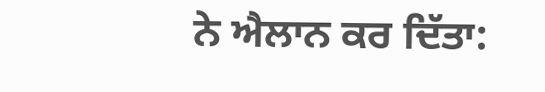ਨੇ ਐਲਾਨ ਕਰ ਦਿੱਤਾ: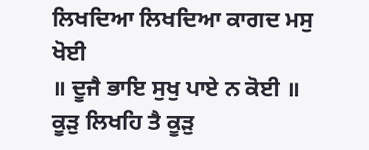ਲਿਖਦਿਆ ਲਿਖਦਿਆ ਕਾਗਦ ਮਸੁ ਖੋਈ
॥ ਦੂਜੈ ਭਾਇ ਸੁਖੁ ਪਾਏ ਨ ਕੋਈ ॥
ਕੂੜੁ ਲਿਖਹਿ ਤੈ ਕੂੜੁ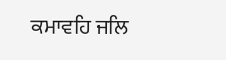ਕਮਾਵਹਿ ਜਲਿ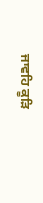ਜਾਵਹਿ ਕੂੜਿ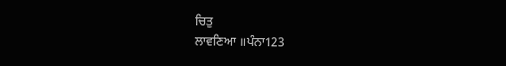ਚਿਤੁ
ਲਾਵਣਿਆ ॥ਪੰਨਾ123